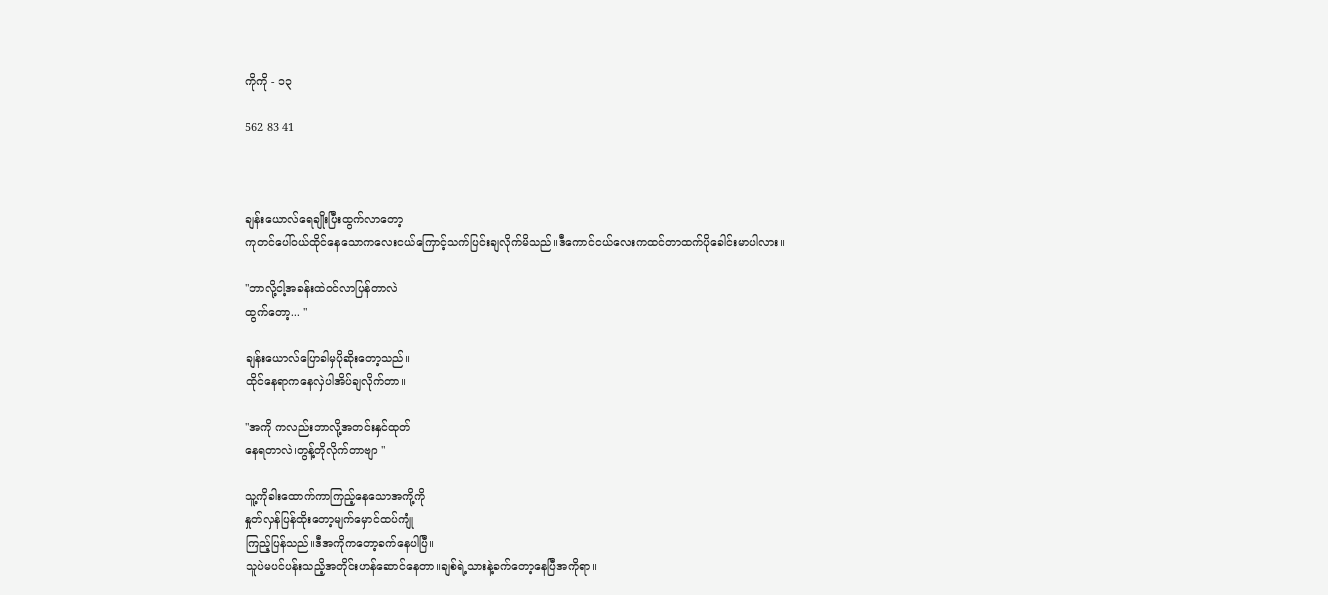ကိုကို - ၁၃

562 83 41



ချန်းယောလ်ရေချိုးပြီးထွက်လာတော့
ကုတင်ပေါ်ဝယ်ထိုင်နေသောကလေးငယ်ကြောင့်သက်ပြင်းချလိုက်မိသည်။ဒီကောင်ငယ်လေးကထင်တာထက်ပိုခေါင်းမာပါလား။

"ဘာလို့ငါ့အခန်းထဲဝင်လာပြန်တာလဲ
ထွက်တော့... "

ချန်းယောလ်ပြောခါမှပိုဆိုးတော့သည်။
ထိုင်နေရာကနေလှဲပါအိပ်ချလိုက်တာ။

"အကို ကလည်းဘာလို့အတင်းနှင်ထုတ်
နေရတာလဲ၊တွန့်တိုလိုက်တာဗျာ "

သူ့ကိုခါးထောက်ကာကြည့်နေသောအကို့ကို
နှုတ်လှန်ပြန်ထိုးတော့မျက်မှောင်ထပ်ကျုံ
ကြည့်ပြန်သည်။ဒီအကိုကတော့ခက်နေပါပြီ။
သူပဲမပင်ပန်းသညိ့အတိုင်းဟန်ဆောင်နေတာ။ချစ်ရဲ့သားနဲ့ခက်တော့နေပြီအကိုရာ။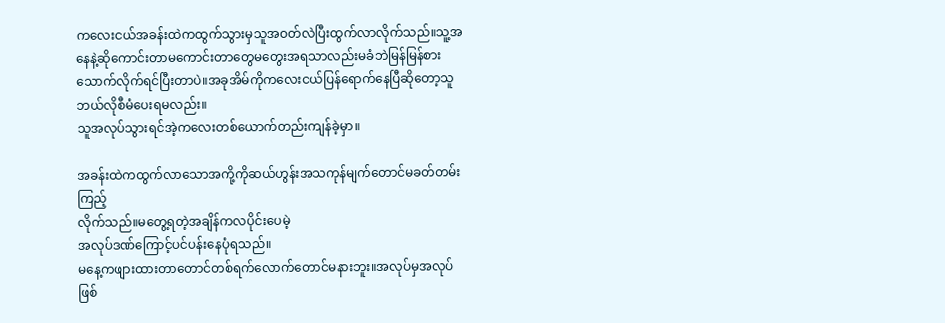ကလေးငယ်အခန်းထဲကထွက်သွားမှသူအဝတ်လဲပြီးထွက်လာလိုက်သည်။သူ့အနေနဲ့ဆိုကောင်းတာမကောင်းတာတွေမတွေးအရသာလည်းမခံဘဲမြန်မြန်စားသောက်လိုက်ရင်ပြီးတာပဲ။အခုအိမ်ကိုကလေးငယ်ပြန်ရောက်နေပြီဆိုတော့သူဘယ်လိုစီမံပေးရမလည်း။
သူအလုပ်သွားရင်အဲ့ကလေးတစ်ယောက်တည်းကျန်ခဲ့မှာ။

အခန်းထဲကထွက်လာသောအကို့ကိုဆယ်ဟွန်းအသကုန်မျက်တောင်မခတ်တမ်းကြည့်
လိုက်သည်။မတွေ့ရတဲ့အချိန်ကလပိုင်းပေမဲ့
အလုပ်ဒဏ်ကြောင့်ပင်ပန်းနေပုံရသည်။
မနေ့ကဖျားထားတာတောင်တစ်ရက်လောက်တောင်မနားဘူး။အလုပ်မှအလုပ်ဖြစ်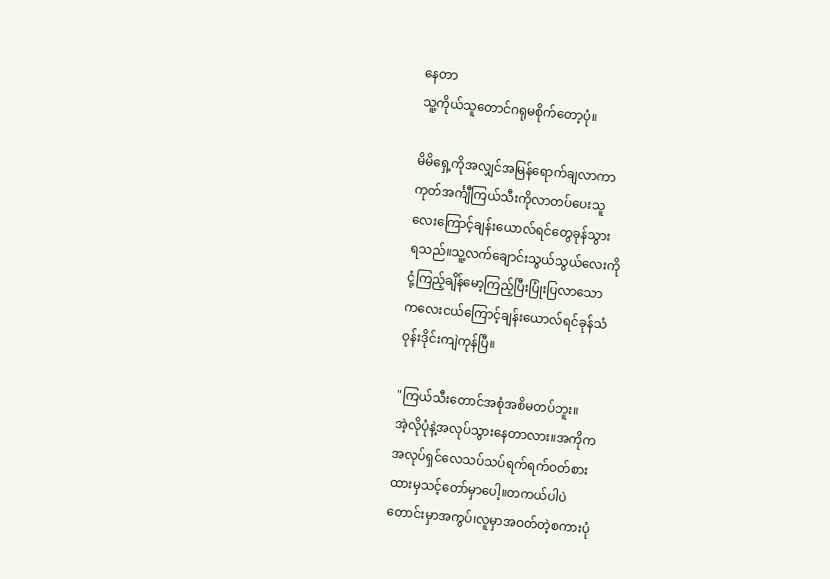နေတာ
သူ့ကိုယ်သူတောင်ဂရုမစိုက်တော့ပုံ။

မိမိရှေ့ကိုအလျှင်အမြန်ရောက်ချလာကာ
ကုတ်အင်္ကျီကြယ်သီးကိုလာတပ်ပေးသူ
လေးကြောင့်ချန်းယောလ်ရင်တွေခုန်သွား
ရသည်။သူ့လက်ချောင်းသွယ်သွယ်လေးကို
ငုံ့ကြည့်ချိန်မော့ကြည့်ပြီးပြုံးပြလာသော
ကလေးငယ်ကြောင့်ချန်းယောလ်ရင်ခုန်သံ
ဝုန်းဒိုင်းကျဲကုန်ပြီ။

"ကြယ်သီးတောင်အစုံအစိမတပ်ဘူး။
အဲ့လိုပုံနဲ့အလုပ်သွားနေတာလား။အကိုက
အလုပ်ရှင်လေသပ်သပ်ရက်ရက်ဝတ်စား
ထားမှသင့်တော်မှာပေါ့။တကယ်ပါပဲ
တောင်းမှာအကွပ်၊လူမှာအဝတ်တဲ့စကားပုံ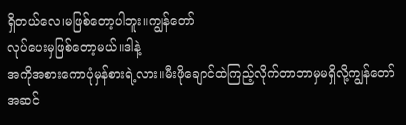ရှိတယ်လေ၊မဖြစ်တော့ပါဘူး။ကျွန်တော်
လုပ်ပေးမှဖြစ်တော့မယ်။ဒါနဲ့
အကိုအစားကောပုံမှန်စားရဲ့လား။မီးဖိုချောင်ထဲကြည့်လိုက်တာဘာမှမရှိလို့ကျွန်တော်
အဆင်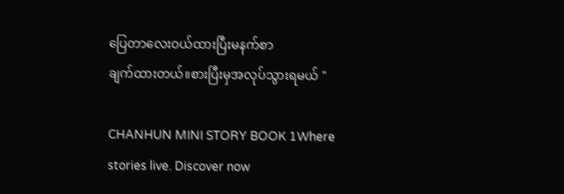ပြေတာလေးဝယ်ထားပြီးမနက်စာ
ချက်ထားတယ်။စားပြီးမှအလုပ်သွားရမယ် "

CHANHUN MINI STORY BOOK 1Where stories live. Discover now